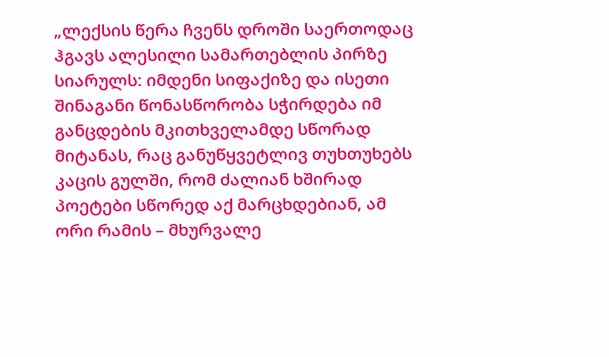„ლექსის წერა ჩვენს დროში საერთოდაც ჰგავს ალესილი სამართებლის პირზე სიარულს: იმდენი სიფაქიზე და ისეთი შინაგანი წონასწორობა სჭირდება იმ განცდების მკითხველამდე სწორად მიტანას, რაც განუწყვეტლივ თუხთუხებს კაცის გულში, რომ ძალიან ხშირად პოეტები სწორედ აქ მარცხდებიან, ამ ორი რამის – მხურვალე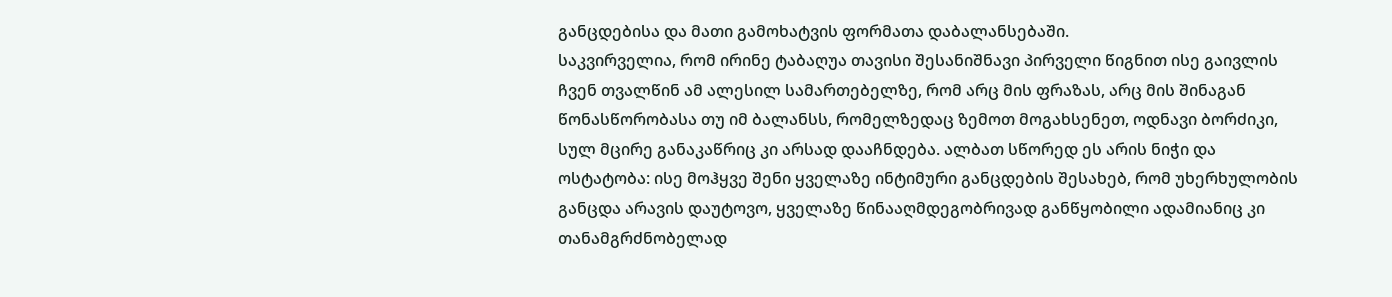განცდებისა და მათი გამოხატვის ფორმათა დაბალანსებაში.
საკვირველია, რომ ირინე ტაბაღუა თავისი შესანიშნავი პირველი წიგნით ისე გაივლის ჩვენ თვალწინ ამ ალესილ სამართებელზე, რომ არც მის ფრაზას, არც მის შინაგან წონასწორობასა თუ იმ ბალანსს, რომელზედაც ზემოთ მოგახსენეთ, ოდნავი ბორძიკი, სულ მცირე განაკაწრიც კი არსად დააჩნდება. ალბათ სწორედ ეს არის ნიჭი და ოსტატობა: ისე მოჰყვე შენი ყველაზე ინტიმური განცდების შესახებ, რომ უხერხულობის განცდა არავის დაუტოვო, ყველაზე წინააღმდეგობრივად განწყობილი ადამიანიც კი თანამგრძნობელად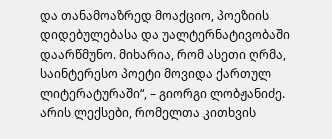და თანამოაზრედ მოაქციო, პოეზიის დიდებულებასა და უალტერნატივობაში დაარწმუნო. მიხარია, რომ ასეთი ღრმა, საინტერესო პოეტი მოვიდა ქართულ ლიტერატურაში“, – გიორგი ლობჟანიძე.
არის ლექსები, რომელთა კითხვის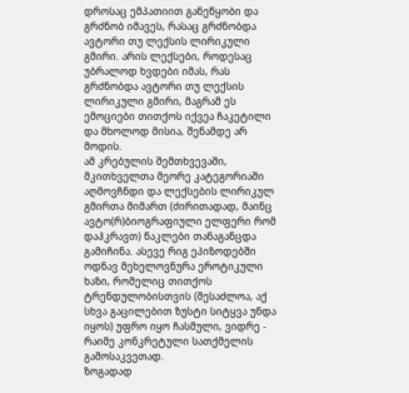დროსაც ემპათიით განეწყობი და გრძნობ იმავეს, რასაც გრძნობდა ავტორი თუ ლექსის ლირიკული გმირი. არის ლექსები, როდესაც უბრალოდ ხვდები იმას, რას გრძნობდა ავტორი თუ ლექსის ლირიკული გმირი, მაგრამ ეს ემოციები თითქოს იქვეა ჩაკეტილი და მხოლოდ მისია, შენამდე არ მოდის.
ამ კრებულის შემთხვევაში, მკითხველთა მეორე კატეგორიაში აღმოვჩნდი და ლექსების ლირიკულ გმირთა მიმართ (ძირითადად, მაინც ავტო(რ)ბიოგრაფიული ელფერი რომ დაჰკრავთ) ნაკლები თანაგანცდა გამიჩინა. ასევე რიგ ეპიზოდებში ოდნავ მეხელოვნურა ეროტიკული ხაზი, რომელიც თითქოს ტრენდულობისთვის (შესაძლოა, აქ სხვა გაცილებით ზუსტი სიტყვა უნდა იყოს) უფრო იყო ჩასმული, ვიდრე - რაიმე კონკრეტული სათქმელის გამოსაკვეთად.
ზოგადად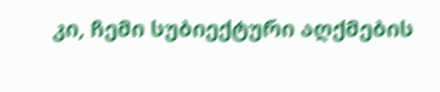კი, ჩემი სუბიექტური აღქმების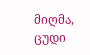მიღმა, ცუდი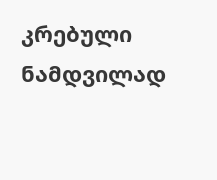კრებული ნამდვილად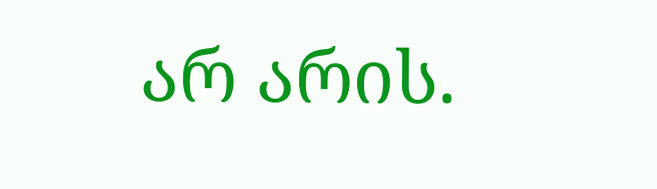არ არის.